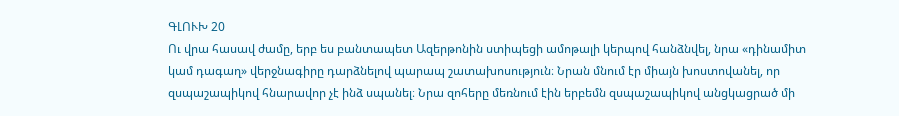ԳԼՈՒԽ 20
Ու վրա հասավ ժամը, երբ ես բանտապետ Ազերթոնին ստիպեցի ամոթալի կերպով հանձնվել, նրա «դինամիտ կամ դագաղ» վերջնագիրը դարձնելով պարապ շատախոսություն։ Նրան մնում էր միայն խոստովանել, որ զսպաշապիկով հնարավոր չէ ինձ սպանել։ Նրա զոհերը մեռնում էին երբեմն զսպաշապիկով անցկացրած մի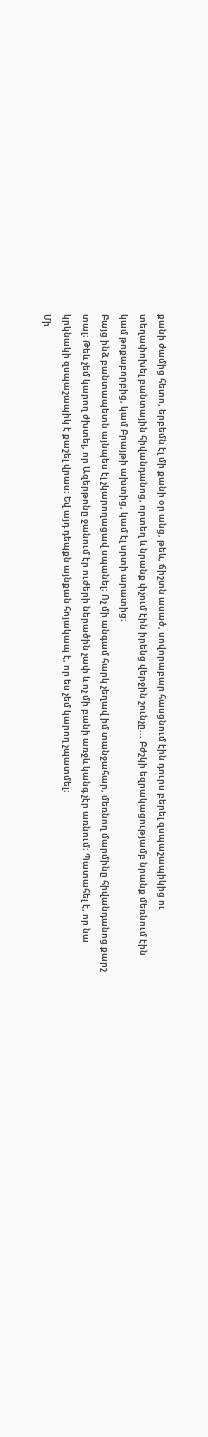քանի ժամից հետո, երբեմն էլ մի քանի օր անց, թեև, ճիշտն ասած, սովորաբար հասցնում էին դուրս բերել զսպաշապիկից ու տեղափոխել բանտային հիվանդանոց, որտեղ և նրանք փչում էին իրենց վերջին շունչը... Բժշկի եզրակացությամբ նրանք մեռնում էին կամ թոքաբորբից, կամ Բրայթի ախտից, կամ էլ սրտի արատից։
Բայց ինձ բանտապետն այնպես էլ չկարողացավ սպանել։ Ոչ մի անգամ հարկ չեղավ իմ տանջահար, մեռնող մարմինը հիվանդանոց քարշ տալ։ Թեև չեմ կարող ժխտել, որ Ազերթոնը ջանում էր ուժերի ներածին չափ և ոչ մի բանի առջև կանգ չէր առնում։ Պատահել է, որ նա կրկնակի զսպաշապիկ է քաշել վրաս։ Եվ այդ դեպքն այնքան հոյակապ է, որ ես չեմ կարող չպատմել։
Մի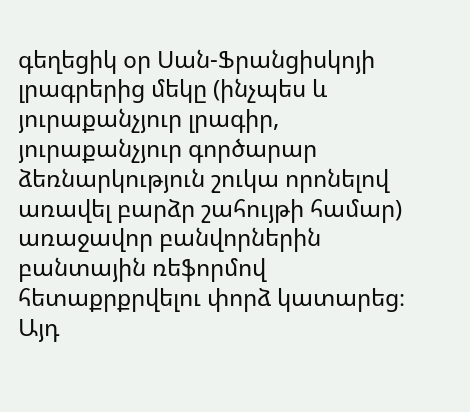գեղեցիկ օր Սան-Ֆրանցիսկոյի լրագրերից մեկը (ինչպես և յուրաքանչյուր լրագիր, յուրաքանչյուր գործարար ձեռնարկություն շուկա որոնելով առավել բարձր շահույթի համար) առաջավոր բանվորներին բանտային ռեֆորմով հետաքրքրվելու փորձ կատարեց։ Այդ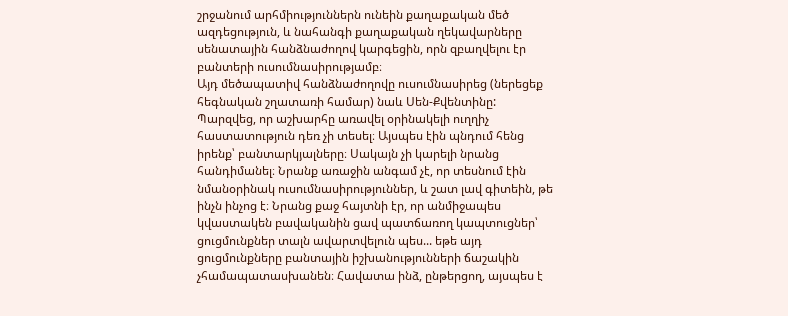շրջանում արհմիություններն ունեին քաղաքական մեծ ազդեցություն, և նահանգի քաղաքական ղեկավարները սենատային հանձնաժողով կարգեցին, որն զբաղվելու էր բանտերի ուսումնասիրությամբ։
Այդ մեծապատիվ հանձնաժողովը ուսումնասիրեց (ներեցեք հեգնական շղատառի համար) նաև Սեն-Քվենտինը: Պարզվեց, որ աշխարհը առավել օրինակելի ուղղիչ հաստատություն դեռ չի տեսել։ Այսպես էին պնդում հենց իրենք՝ բանտարկյալները։ Սակայն չի կարելի նրանց հանդիմանել։ Նրանք առաջին անգամ չէ, որ տեսնում էին նմանօրինակ ուսումնասիրություններ, և շատ լավ գիտեին, թե ինչն ինչոց է։ Նրանց քաջ հայտնի էր, որ անմիջապես կվաստակեն բավականին ցավ պատճառող կապտուցներ՝ ցուցմունքներ տալն ավարտվելուն պես... եթե այդ ցուցմունքները բանտային իշխանությունների ճաշակին չհամապատասխանեն։ Հավատա ինձ, ընթերցող, այսպես է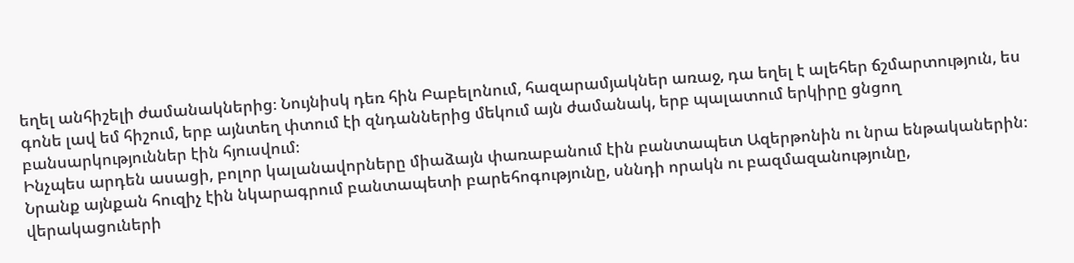եղել անհիշելի ժամանակներից։ Նույնիսկ դեռ հին Բաբելոնում, հազարամյակներ առաջ, դա եղել է ալեհեր ճշմարտություն, ես գոնե լավ եմ հիշում, երբ այնտեղ փտում էի զնդաններից մեկում այն ժամանակ, երբ պալատում երկիրը ցնցող բանսարկություններ էին հյուսվում։
Ինչպես արդեն ասացի, բոլոր կալանավորները միաձայն փառաբանում էին բանտապետ Ազերթոնին ու նրա ենթականերին։ Նրանք այնքան հուզիչ էին նկարագրում բանտապետի բարեհոգությունը, սննդի որակն ու բազմազանությունը, վերակացուների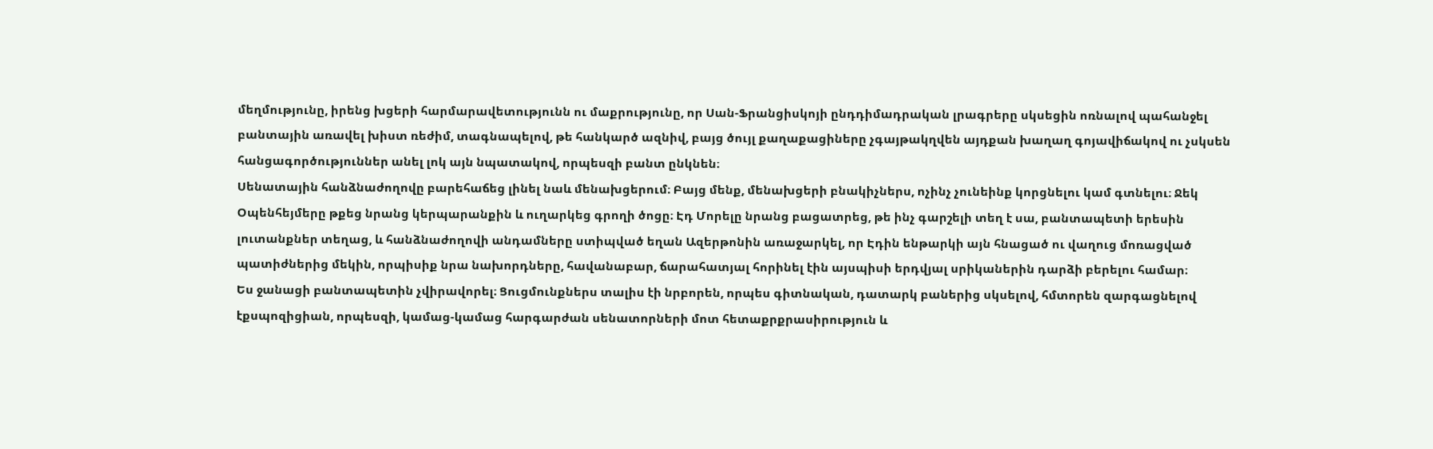մեղմությունը, իրենց խցերի հարմարավետությունն ու մաքրությունը, որ Սան-Ֆրանցիսկոյի ընդդիմադրական լրագրերը սկսեցին ոռնալով պահանջել բանտային առավել խիստ ռեժիմ, տագնապելով, թե հանկարծ ազնիվ, բայց ծույլ քաղաքացիները չգայթակղվեն այդքան խաղաղ գոյավիճակով ու չսկսեն հանցագործություններ անել լոկ այն նպատակով, որպեսզի բանտ ընկնեն։
Սենատային հանձնաժողովը բարեհաճեց լինել նաև մենախցերում։ Բայց մենք, մենախցերի բնակիչներս, ոչինչ չունեինք կորցնելու կամ գտնելու։ Ջեկ Օպենհեյմերը թքեց նրանց կերպարանքին և ուղարկեց գրողի ծոցը։ Էդ Մորելը նրանց բացատրեց, թե ինչ գարշելի տեղ է սա, բանտապետի երեսին լուտանքներ տեղաց, և հանձնաժողովի անդամները ստիպված եղան Ազերթոնին առաջարկել, որ Էդին ենթարկի այն հնացած ու վաղուց մոռացված պատիժներից մեկին, որպիսիք նրա նախորդները, հավանաբար, ճարահատյալ հորինել էին այսպիսի երդվյալ սրիկաներին դարձի բերելու համար։
Ես ջանացի բանտապետին չվիրավորել։ Ցուցմունքներս տալիս էի նրբորեն, որպես գիտնական, դատարկ բաներից սկսելով, հմտորեն զարգացնելով էքսպոզիցիան, որպեսզի, կամաց-կամաց հարգարժան սենատորների մոտ հետաքրքրասիրություն և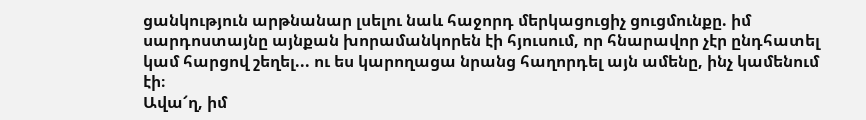ցանկություն արթնանար լսելու նաև հաջորդ մերկացուցիչ ցուցմունքը. իմ սարդոստայնը այնքան խորամանկորեն էի հյուսում, որ հնարավոր չէր ընդհատել կամ հարցով շեղել... ու ես կարողացա նրանց հաղորդել այն ամենը, ինչ կամենում էի։
Ավա՜ղ, իմ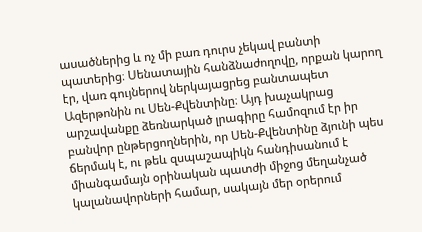ասածներից և ոչ մի բառ դուրս չեկավ բանտի պատերից։ Սենատային հանձնաժողովը, որքան կարող էր, վառ գույներով ներկայացրեց բանտապետ Ազերթոնին ու Սեն-Քվենտինը։ Այդ խաչակրաց արշավանքը ձեռնարկած լրագիրը համոզում էր իր բանվոր ընթերցողներին, որ Սեն-Քվենտինը ձյունի պես ճերմակ է, ու թեև զսպաշապիկն հանդիսանում է միանգամայն օրինական պատժի միջոց մեղանչած կալանավորների համար, սակայն մեր օրերում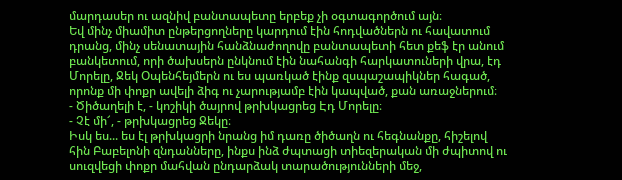մարդասեր ու ազնիվ բանտապետը երբեք չի օգտագործում այն։
Եվ մինչ միամիտ ընթերցողները կարդում էին հոդվածներն ու հավատում դրանց, մինչ սենատային հանձնաժողովը բանտապետի հետ քեֆ էր անում բանկետում, որի ծախսերն ընկնում էին նահանգի հարկատուների վրա, էդ Մորելը, Ջեկ Օպենհեյմերն ու ես պառկած էինք զսպաշապիկներ հագած, որոնք մի փոքր ավելի ձիգ ու չարությամբ էին կապված, քան առաջներում։
- Ծիծաղելի է, - կոշիկի ծայրով թրխկացրեց Էդ Մորելը։
- Չէ մի՜, - թրխկացրեց Ջեկը։
Իսկ ես... ես էլ թրխկացրի նրանց իմ դառը ծիծաղն ու հեգնանքը, հիշելով հին Բաբելոնի զնդանները, ինքս ինձ ժպտացի տիեզերական մի ժպիտով ու սուզվեցի փոքր մահվան ընդարձակ տարածությունների մեջ,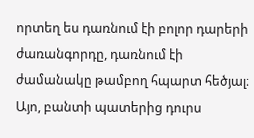որտեղ ես դառնում էի բոլոր դարերի ժառանգորդը, դառնում էի ժամանակը թամբող հպարտ հեծյալ։
Այո, բանտի պատերից դուրս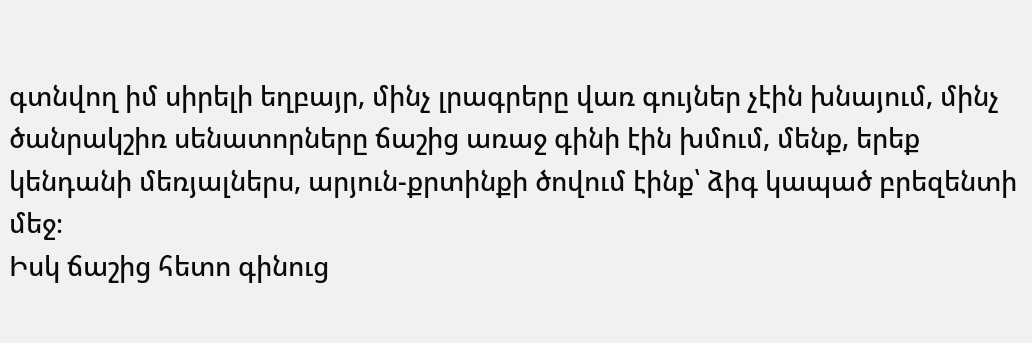գտնվող իմ սիրելի եղբայր, մինչ լրագրերը վառ գույներ չէին խնայում, մինչ ծանրակշիռ սենատորները ճաշից առաջ գինի էին խմում, մենք, երեք կենդանի մեռյալներս, արյուն-քրտինքի ծովում էինք՝ ձիգ կապած բրեզենտի մեջ։
Իսկ ճաշից հետո գինուց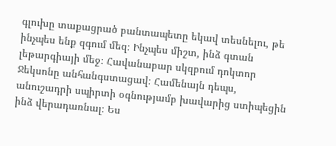գլուխը տաքացրած բանտապետը եկավ տեսնելու, թե ինչպես ենք զգում մեզ։ Ինչպես միշտ, ինձ գտան լեթարգիայի մեջ։ Հավանաբար սկզբում դոկտոր Ջեկսոնը անհանգստացավ։ Համենայն դեպս, անուշադրի սպիրտի օգնությամբ խավարից ստիպեցին ինձ վերադառնալ։ Ես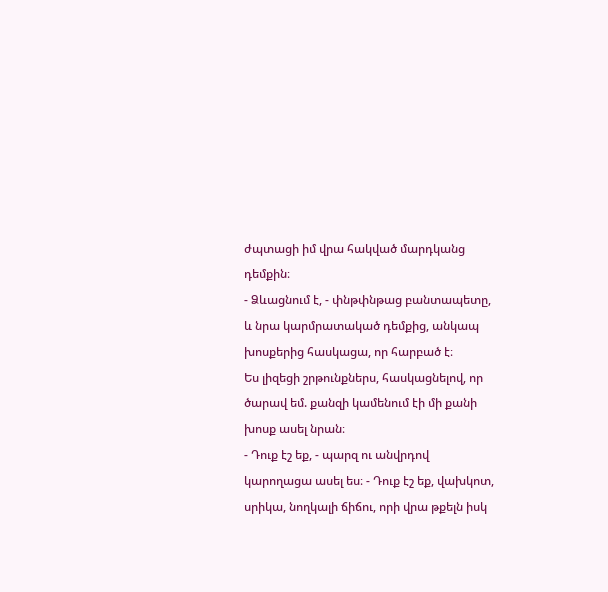ժպտացի իմ վրա հակված մարդկանց դեմքին։
- Ձևացնում է, - փնթփնթաց բանտապետը, և նրա կարմրատակած դեմքից, անկապ խոսքերից հասկացա, որ հարբած է։
Ես լիզեցի շրթունքներս, հասկացնելով, որ ծարավ եմ. քանզի կամենում էի մի քանի խոսք ասել նրան։
- Դուք էշ եք, - պարզ ու անվրդով կարողացա ասել ես։ - Դուք էշ եք, վախկոտ, սրիկա, նողկալի ճիճու, որի վրա թքելն իսկ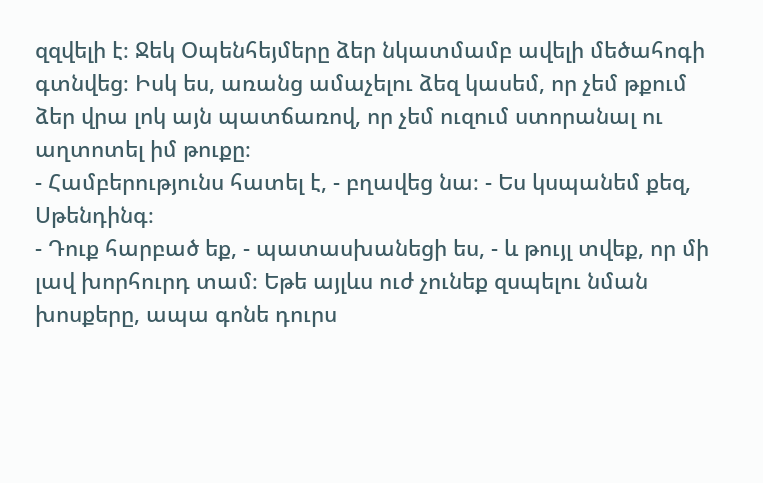զզվելի է։ Ջեկ Օպենհեյմերը ձեր նկատմամբ ավելի մեծահոգի գտնվեց։ Իսկ ես, առանց ամաչելու ձեզ կասեմ, որ չեմ թքում ձեր վրա լոկ այն պատճառով, որ չեմ ուզում ստորանալ ու աղտոտել իմ թուքը։
- Համբերությունս հատել է, - բղավեց նա։ - Ես կսպանեմ քեզ, Սթենդինգ։
- Դուք հարբած եք, - պատասխանեցի ես, - և թույլ տվեք, որ մի լավ խորհուրդ տամ։ Եթե այլևս ուժ չունեք զսպելու նման խոսքերը, ապա գոնե դուրս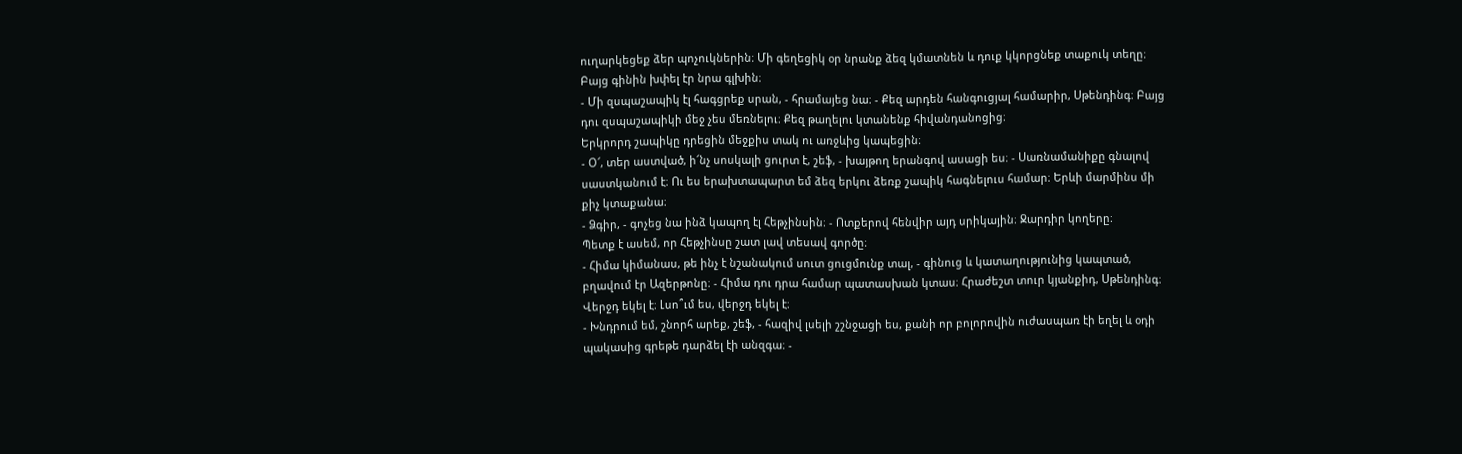ուղարկեցեք ձեր պոչուկներին։ Մի գեղեցիկ օր նրանք ձեզ կմատնեն և դուք կկորցնեք տաքուկ տեղը։
Բայց գինին խփել էր նրա գլխին։
- Մի զսպաշապիկ էլ հագցրեք սրան, - հրամայեց նա։ - Քեզ արդեն հանգուցյալ համարիր, Սթենդինգ։ Բայց դու զսպաշապիկի մեջ չես մեռնելու։ Քեզ թաղելու կտանենք հիվանդանոցից։
Երկրորդ շապիկը դրեցին մեջքիս տակ ու առջևից կապեցին։
- Օ՜, տեր աստված, ի՜նչ սոսկալի ցուրտ է, շեֆ, - խայթող երանգով ասացի ես։ - Սառնամանիքը գնալով սաստկանում է։ Ու ես երախտապարտ եմ ձեզ երկու ձեռք շապիկ հագնելուս համար։ Երևի մարմինս մի քիչ կտաքանա։
- Ձգիր, - գոչեց նա ինձ կապող էլ Հեթչինսին։ - Ոտքերով հենվիր այդ սրիկային։ Ջարդիր կողերը։
Պետք է ասեմ, որ Հեթչինսը շատ լավ տեսավ գործը։
- Հիմա կիմանաս, թե ինչ է նշանակում սուտ ցուցմունք տալ, - գինուց և կատաղությունից կապտած, բղավում էր Ազերթոնը։ - Հիմա դու դրա համար պատասխան կտաս։ Հրաժեշտ տուր կյանքիդ, Սթենդինգ։ Վերջդ եկել է։ Լսո՞ւմ ես, վերջդ եկել է։
- Խնդրում եմ, շնորհ արեք, շեֆ, - հազիվ լսելի շշնջացի ես, քանի որ բոլորովին ուժասպառ էի եղել և օդի պակասից գրեթե դարձել էի անզգա։ -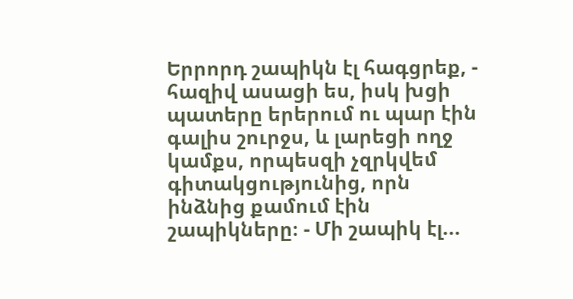Երրորդ շապիկն էլ հագցրեք, - հազիվ ասացի ես, իսկ խցի պատերը երերում ու պար էին գալիս շուրջս, և լարեցի ողջ կամքս, որպեսզի չզրկվեմ գիտակցությունից, որն ինձնից քամում էին շապիկները։ - Մի շապիկ էլ...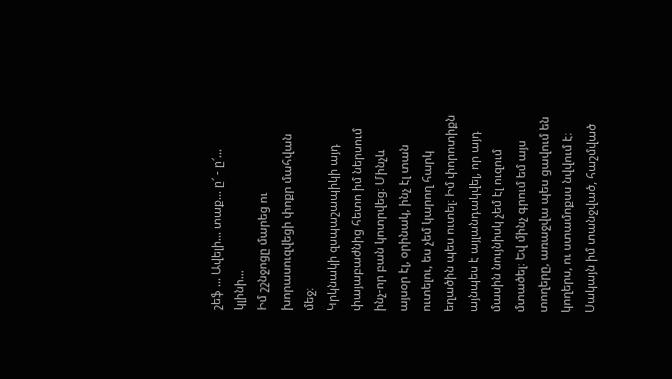շեֆ ... Ավելի... տաք... ը՜ - ը՜... կլինի...
Իմ շշնջոցը մարեց ու խորասուզվեցի փոքր մահվան մեջ։
Կրկնակի զսպաշապիկի այդ փայաբաժնից հետո իմ ներսում ինչ-որ բան կոտրվեց։ Մինչև այսօր էլ, օրինակ, ինչ էլ տան ուտելու, ես չեմ կարող հարկ եղածին պես ուտել։ Իմ փորոտիքն այնպես է այլանդակվել, որ այդ մասին նույնիսկ չեմ էլ ուզում մտածել։ Եվ մինչ գրում եմ այս տողերը, առաջվա պես ցավում են կողերս, ու ստամոքսս նվվում է։ Սակայն իմ տանջված, հաշմված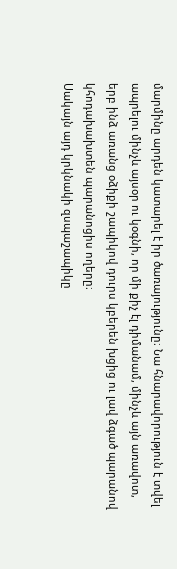մարմինը արդեն կատարել է իր ծառայությունը։ Նա հնարավորություն է տվել ապրելու մինչև այսօր ու կօգնի, որ մի քիչ էլ դիմանամ, մինչև այն առավոտ, երբ ինձ առանց օձիքի շապիկով դուրս կբերեն խցից ու լավ ձգած պարանով կհոդախախտեն պարանոցիս ողերը։
Սակայն այդ կրկնակի զսպաշապիկը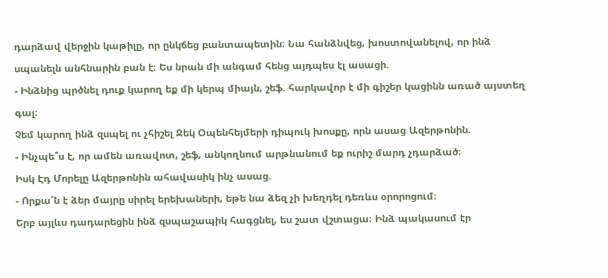դարձավ վերջին կաթիլը, որ ընկճեց բանտապետին։ Նա հանձնվեց, խոստովանելով, որ ինձ սպանելն անհնարին բան է։ Ես նրան մի անգամ հենց այդպես էլ ասացի.
- Ինձնից պրծնել դուք կարող եք մի կերպ միայն, շեֆ. հարկավոր է մի գիշեր կացինն առած այստեղ գալ։
Չեմ կարող ինձ զսպել ու չհիշել Ջեկ Օպենհեյմերի դիպուկ խոսքը, որն ասաց Ազերթոնին.
- Ինչպե՞ս է, որ ամեն առավոտ, շեֆ, անկողնում արթնանում եք ուրիշ մարդ չդարձած։
Իսկ Էդ Մորելը Ազերթոնին ահավասիկ ինչ ասաց.
- Որքա՜ն է ձեր մայրը սիրել երեխաների, եթե նա ձեզ չի խեղդել դեռևս օրորոցում։
Երբ այլևս դադարեցին ինձ զսպաշապիկ հագցնել, ես շատ վշտացա։ Ինձ պակասում էր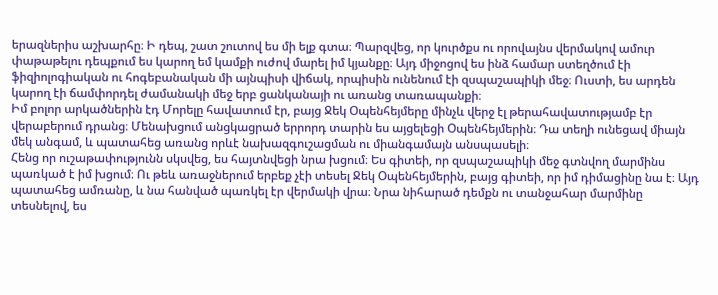երազներիս աշխարհը։ Ի դեպ, շատ շուտով ես մի ելք գտա։ Պարզվեց, որ կուրծքս ու որովայնս վերմակով ամուր փաթաթելու դեպքում ես կարող եմ կամքի ուժով մարել իմ կյանքը։ Այդ միջոցով ես ինձ համար ստեղծում էի ֆիզիոլոգիական ու հոգեբանական մի այնպիսի վիճակ, որպիսին ունենում էի զսպաշապիկի մեջ։ Ուստի, ես արդեն կարող էի ճամփորդել ժամանակի մեջ երբ ցանկանայի ու առանց տառապանքի։
Իմ բոլոր արկածներին էդ Մորելը հավատում էր, բայց Ջեկ Օպենհեյմերը մինչև վերջ էլ թերահավատությամբ էր վերաբերում դրանց։ Մենախցում անցկացրած երրորդ տարին ես այցելեցի Օպենհեյմերին։ Դա տեղի ունեցավ միայն մեկ անգամ, և պատահեց առանց որևէ նախազգուշացման ու միանգամայն անսպասելի։
Հենց որ ուշաթափությունն սկսվեց, ես հայտնվեցի նրա խցում։ Ես գիտեի, որ զսպաշապիկի մեջ գտնվող մարմինս պառկած է իմ խցում։ Ու թեև առաջներում երբեք չէի տեսել Ջեկ Օպենհեյմերին, բայց գիտեի, որ իմ դիմացինը նա է։ Այդ պատահեց ամռանը, և նա հանված պառկել էր վերմակի վրա։ Նրա նիհարած դեմքն ու տանջահար մարմինը տեսնելով, ես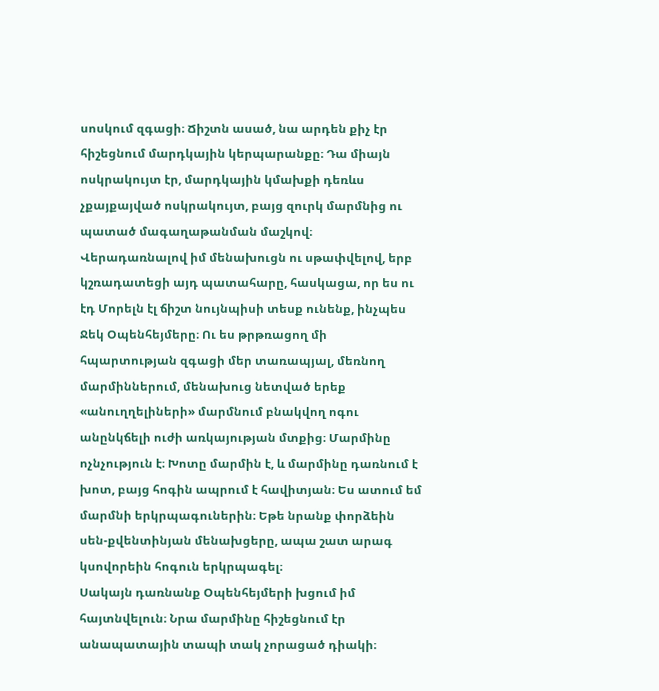սոսկում զգացի։ Ճիշտն ասած, նա արդեն քիչ էր հիշեցնում մարդկային կերպարանքը։ Դա միայն ոսկրակույտ էր, մարդկային կմախքի դեռևս չքայքայված ոսկրակույտ, բայց զուրկ մարմնից ու պատած մագաղաթանման մաշկով։
Վերադառնալով իմ մենախուցն ու սթափվելով, երբ կշռադատեցի այդ պատահարը, հասկացա, որ ես ու էդ Մորելն էլ ճիշտ նույնպիսի տեսք ունենք, ինչպես Ջեկ Օպենհեյմերը։ Ու ես թրթռացող մի հպարտության զգացի մեր տառապյալ, մեռնող մարմիններում, մենախուց նետված երեք «անուղղելիների» մարմնում բնակվող ոգու անընկճելի ուժի առկայության մտքից։ Մարմինը ոչնչություն է։ Խոտը մարմին է, և մարմինը դառնում է խոտ, բայց հոգին ապրում է հավիտյան։ Ես ատում եմ մարմնի երկրպագուներին։ Եթե նրանք փորձեին սեն-քվենտինյան մենախցերը, ապա շատ արագ կսովորեին հոգուն երկրպագել։
Սակայն դառնանք Օպենհեյմերի խցում իմ հայտնվելուն։ Նրա մարմինը հիշեցնում էր անապատային տապի տակ չորացած դիակի։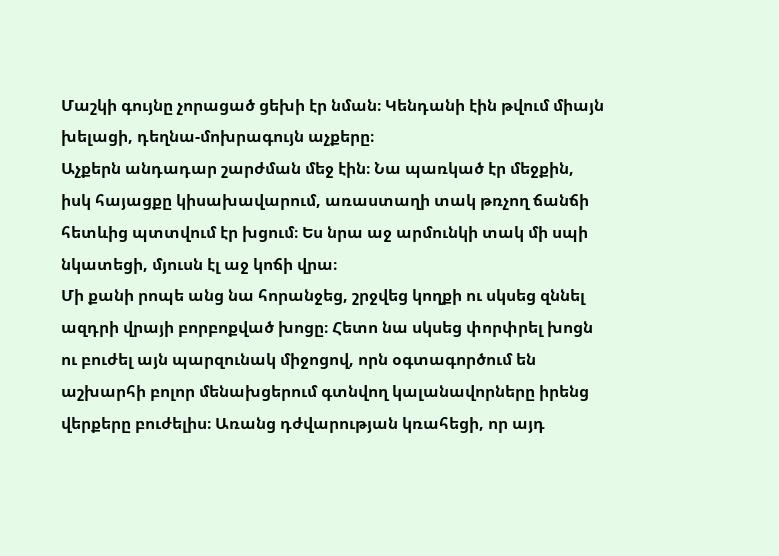Մաշկի գույնը չորացած ցեխի էր նման։ Կենդանի էին թվում միայն խելացի, դեղնա-մոխրագույն աչքերը։
Աչքերն անդադար շարժման մեջ էին։ Նա պառկած էր մեջքին, իսկ հայացքը կիսախավարում, առաստաղի տակ թռչող ճանճի հետևից պտտվում էր խցում։ Ես նրա աջ արմունկի տակ մի սպի նկատեցի, մյուսն էլ աջ կոճի վրա։
Մի քանի րոպե անց նա հորանջեց, շրջվեց կողքի ու սկսեց զննել ազդրի վրայի բորբոքված խոցը։ Հետո նա սկսեց փորփրել խոցն ու բուժել այն պարզունակ միջոցով, որն օգտագործում են աշխարհի բոլոր մենախցերում գտնվող կալանավորները իրենց վերքերը բուժելիս։ Առանց դժվարության կռահեցի, որ այդ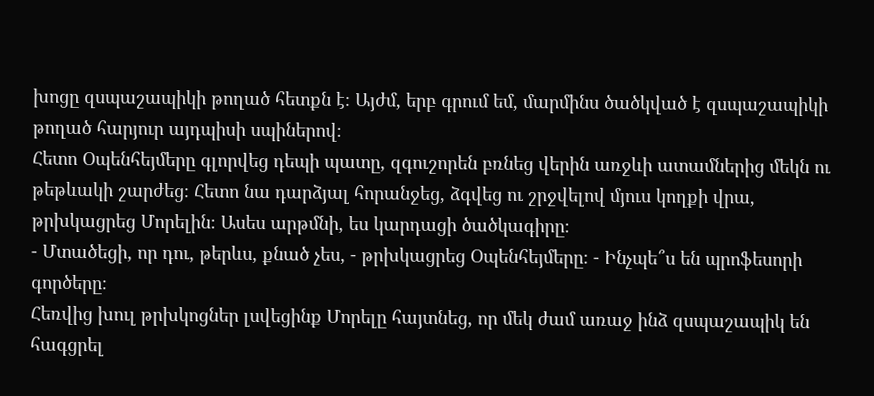խոցը զսպաշապիկի թողած հետքն է։ Այժմ, երբ գրում եմ, մարմինս ծածկված է զսպաշապիկի թողած հարյուր այդպիսի սպիներով։
Հետո Օպենհեյմերը գլորվեց դեպի պատը, զգուշորեն բռնեց վերին առջևի ատամներից մեկն ու թեթևակի շարժեց։ Հետո նա դարձյալ հորանջեց, ձգվեց ու շրջվելով մյուս կողքի վրա, թրխկացրեց Մորելին։ Ասես արթմնի, ես կարդացի ծածկագիրը։
- Մտածեցի, որ դու, թերևս, քնած չես, - թրխկացրեց Օպենհեյմերը։ - Ինչպե՞ս են պրոֆեսորի գործերը։
Հեռվից խուլ թրխկոցներ լսվեցինք Մորելը հայտնեց, որ մեկ ժամ առաջ ինձ զսպաշապիկ են հագցրել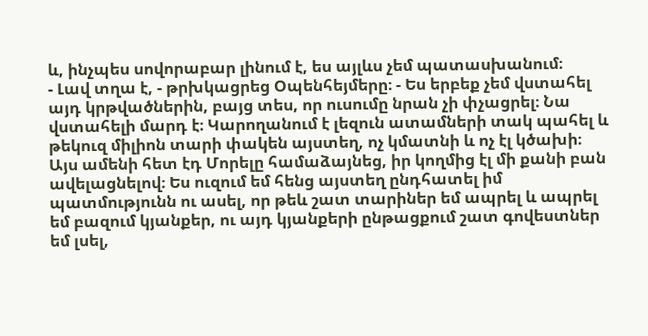և, ինչպես սովորաբար լինում է, ես այլևս չեմ պատասխանում։
- Լավ տղա է, - թրխկացրեց Օպենհեյմերը։ - Ես երբեք չեմ վստահել այդ կրթվածներին, բայց տես, որ ուսումը նրան չի փչացրել։ Նա վստահելի մարդ է։ Կարողանում է լեզուն ատամների տակ պահել և թեկուզ միլիոն տարի փակեն այստեղ, ոչ կմատնի և ոչ էլ կծախի։
Այս ամենի հետ էդ Մորելը համաձայնեց, իր կողմից էլ մի քանի բան ավելացնելով։ Ես ուզում եմ հենց այստեղ ընդհատել իմ պատմությունն ու ասել, որ թեև շատ տարիներ եմ ապրել և ապրել եմ բազում կյանքեր, ու այդ կյանքերի ընթացքում շատ գովեստներ եմ լսել,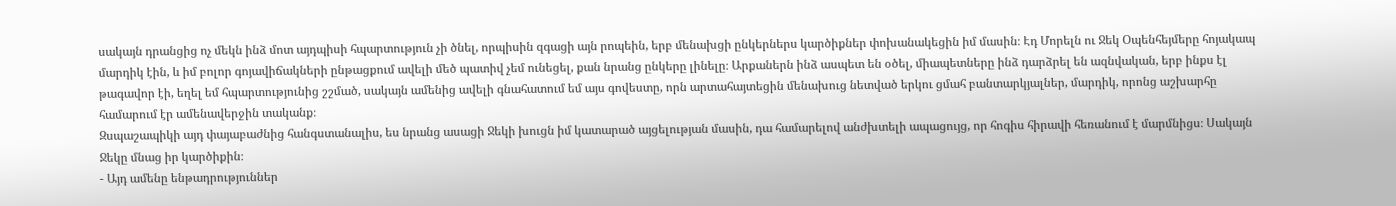սակայն դրանցից ոչ մեկն ինձ մոտ այդպիսի հպարտություն չի ծնել, որպիսին զգացի այն րոպեին, երբ մենախցի ընկերներս կարծիքներ փոխանակեցին իմ մասին։ Էդ Մորելն ու Ջեկ Օպենհեյմերը հոյակապ մարդիկ էին, և իմ բոլոր գոյավիճակների ընթացքում ավելի մեծ պատիվ չեմ ունեցել, քան նրանց ընկերը լինելը։ Արքաներն ինձ ասպետ են օծել, միապետները ինձ դարձրել են ազնվական, երբ ինքս էլ թագավոր էի, եղել եմ հպարտությունից շշմած, սակայն ամենից ավելի գնահատում եմ այս գովեստը, որն արտահայտեցին մենախուց նետված երկու ցմահ բանտարկյալներ, մարդիկ, որոնց աշխարհը համարում էր ամենավերջին տականք։
Զսպաշապիկի այդ փայաբաժնից հանգստանալիս, ես նրանց ասացի Ջեկի խուցն իմ կատարած այցելության մասին, դա համարելով անժխտելի ապացույց, որ հոգիս հիրավի հեռանում է մարմնիցս։ Սակայն Ջեկը մնաց իր կարծիքին։
- Այդ ամենը ենթադրություններ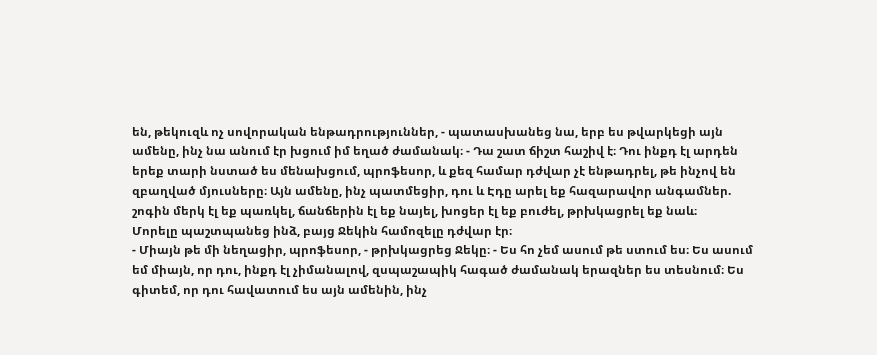են, թեկուզև ոչ սովորական ենթադրություններ, - պատասխանեց նա, երբ ես թվարկեցի այն ամենը, ինչ նա անում էր խցում իմ եղած ժամանակ։ - Դա շատ ճիշտ հաշիվ է։ Դու ինքդ էլ արդեն երեք տարի նստած ես մենախցում, պրոֆեսոր, և քեզ համար դժվար չէ ենթադրել, թե ինչով են զբաղված մյուսները։ Այն ամենը, ինչ պատմեցիր, դու և Էդը արել եք հազարավոր անգամներ. շոգին մերկ էլ եք պառկել, ճանճերին էլ եք նայել, խոցեր էլ եք բուժել, թրխկացրել եք նաև։
Մորելը պաշտպանեց ինձ, բայց Ջեկին համոզելը դժվար էր։
- Միայն թե մի նեղացիր, պրոֆեսոր, - թրխկացրեց Ջեկը։ - Ես հո չեմ ասում թե ստում ես։ Ես ասում եմ միայն, որ դու, ինքդ էլ չիմանալով, զսպաշապիկ հագած ժամանակ երազներ ես տեսնում։ Ես գիտեմ, որ դու հավատում ես այն ամենին, ինչ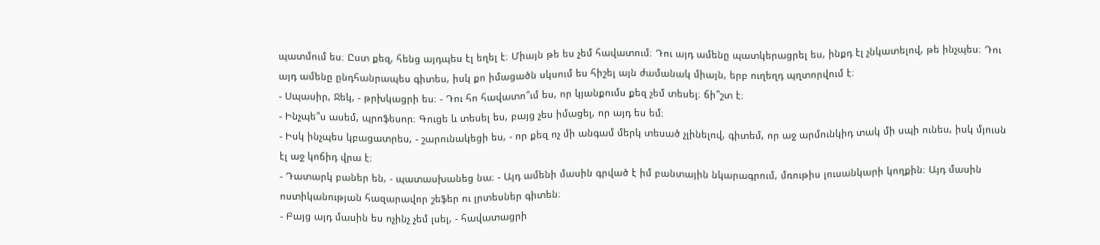պատմում ես։ Ըստ քեզ, հենց այդպես էլ եղել է։ Միայն թե ես չեմ հավատում։ Դու այդ ամենը պատկերացրել ես, ինքդ էլ չնկատելով, թե ինչպես։ Դու այդ ամենը ընդհանրապես գիտես, իսկ քո իմացածն սկսում ես հիշել այն ժամանակ միայն, երբ ուղեղդ պղտորվում է։
- Սպասիր, Ջեկ, - թրխկացրի ես։ - Դու հո հավատո՞ւմ ես, որ կյանքումս քեզ չեմ տեսել։ ճի՞շտ է։
- Ինչպե՞ս ասեմ, պրոֆեսոր։ Գուցե և տեսել ես, բայց չես իմացել, որ այդ ես եմ։
- Իսկ ինչպես կբացատրես, - շարունակեցի ես, - որ քեզ ոչ մի անգամ մերկ տեսած չլինելով, գիտեմ, որ աջ արմունկիդ տակ մի սպի ունես, իսկ մյուսն էլ աջ կոճիդ վրա է։
- Դատարկ բաներ են, - պատասխանեց նա։ - Այդ ամենի մասին գրված է իմ բանտային նկարագրում, մռութիս լուսանկարի կողքին։ Այդ մասին ոստիկանության հազարավոր շեֆեր ու լրտեսներ գիտեն։
- Բայց այդ մասին ես ոչինչ չեմ լսել, - հավատացրի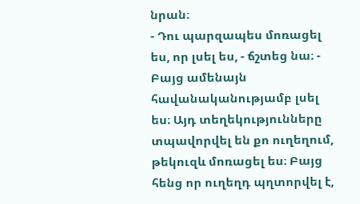նրան։
- Դու պարզապես մոռացել ես, որ լսել ես, - ճշտեց նա։ - Բայց ամենայն հավանականությամբ լսել ես։ Այդ տեղեկությունները տպավորվել են քո ուղեղում, թեկուզև մոռացել ես։ Բայց հենց որ ուղեղդ պղտորվել է,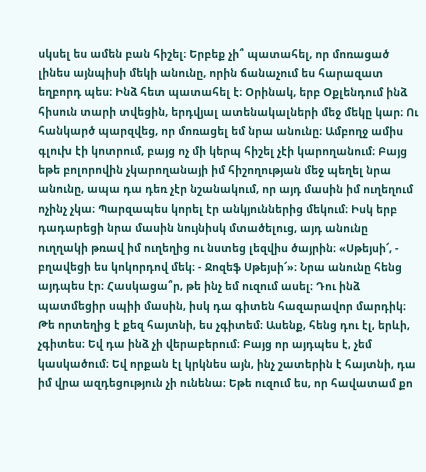սկսել ես ամեն բան հիշել։ Երբեք չի՞ պատահել, որ մոռացած լինես այնպիսի մեկի անունը, որին ճանաչում ես հարազատ եղբորդ պես։ Ինձ հետ պատահել է։ Օրինակ, երբ Օքլենդում ինձ հիսուն տարի տվեցին, երդվյալ ատենակալների մեջ մեկը կար։ Ու հանկարծ պարզվեց, որ մոռացել եմ նրա անունը։ Ամբողջ ամիս գլուխ էի կոտրում, բայց ոչ մի կերպ հիշել չէի կարողանում։ Բայց եթե բոլորովին չկարողանայի իմ հիշողության մեջ պեղել նրա անունը, ապա դա դեռ չէր նշանակում, որ այդ մասին իմ ուղեղում ոչինչ չկա։ Պարզապես կորել էր անկյուններից մեկում։ Իսկ երբ դադարեցի նրա մասին նույնիսկ մտածելուց, այդ անունը ուղղակի թռավ իմ ուղեղից ու նստեց լեզվիս ծայրին։ «Սթեյսի՜, - բղավեցի ես կոկորդով մեկ։ - Ջոզեֆ Սթեյսի՜»։ Նրա անունը հենց այդպես էր։ Հասկացա՞ր, թե ինչ եմ ուզում ասել։ Դու ինձ պատմեցիր սպիի մասին, իսկ դա գիտեն հազարավոր մարդիկ։ Թե որտեղից է քեզ հայտնի, ես չգիտեմ։ Ասենք, հենց դու էլ, երևի, չգիտես։ Եվ դա ինձ չի վերաբերում։ Բայց որ այդպես է, չեմ կասկածում։ Եվ որքան էլ կրկնես այն, ինչ շատերին է հայտնի, դա իմ վրա ազդեցություն չի ունենա։ Եթե ուզում ես, որ հավատամ քո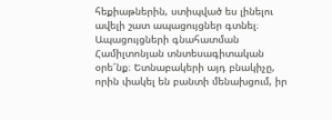հեքիաթներին, ստիպված ես լինելու ավելի շատ ապացույցներ գտնել։
Ապացույցների գնահատման Համիլտոնյան տնտեսագիտական օրե՜նք։ Ետնաբակերի այդ բնակիչը, որին փակել են բանտի մենախցում, իր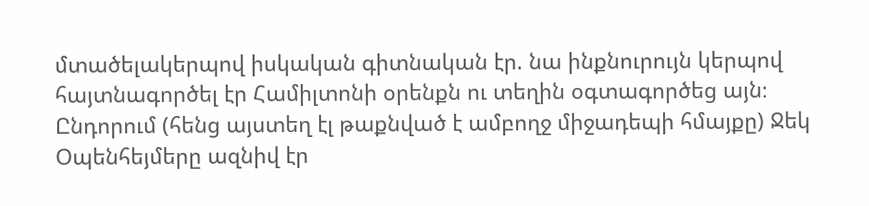մտածելակերպով իսկական գիտնական էր. նա ինքնուրույն կերպով հայտնագործել էր Համիլտոնի օրենքն ու տեղին օգտագործեց այն։ Ընդորում (հենց այստեղ էլ թաքնված է ամբողջ միջադեպի հմայքը) Ջեկ Օպենհեյմերը ազնիվ էր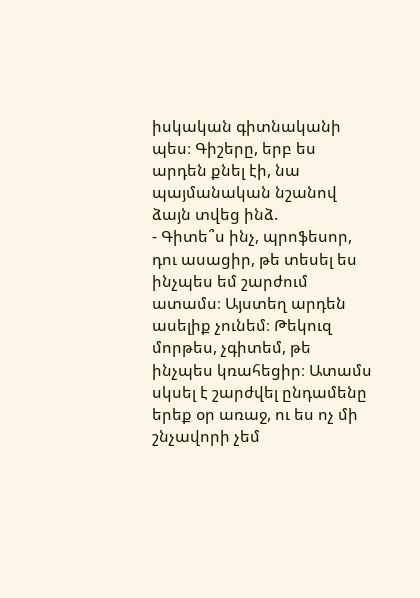իսկական գիտնականի պես։ Գիշերը, երբ ես արդեն քնել էի, նա պայմանական նշանով ձայն տվեց ինձ.
- Գիտե՞ս ինչ, պրոֆեսոր, դու ասացիր, թե տեսել ես ինչպես եմ շարժում ատամս։ Այստեղ արդեն ասելիք չունեմ։ Թեկուզ մորթես, չգիտեմ, թե ինչպես կռահեցիր։ Ատամս սկսել է շարժվել ընդամենը երեք օր առաջ, ու ես ոչ մի շնչավորի չեմ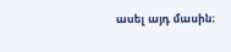ասել այդ մասին։